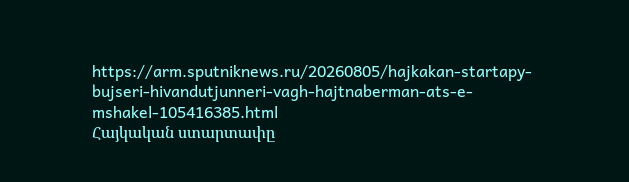https://arm.sputniknews.ru/20260805/hajkakan-startapy-bujseri-hivandutjunneri-vagh-hajtnaberman-ats-e-mshakel-105416385.html
Հայկական ստարտափը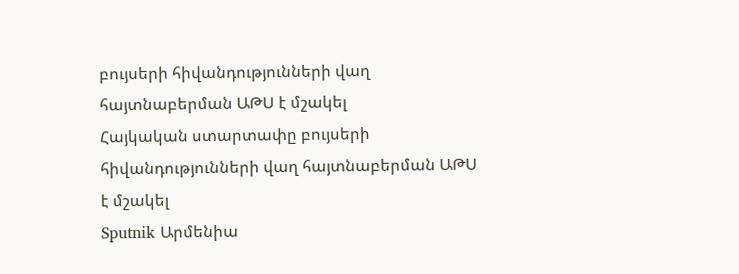բույսերի հիվանդությունների վաղ հայտնաբերման ԱԹՍ է մշակել
Հայկական ստարտափը բույսերի հիվանդությունների վաղ հայտնաբերման ԱԹՍ է մշակել
Sputnik Արմենիա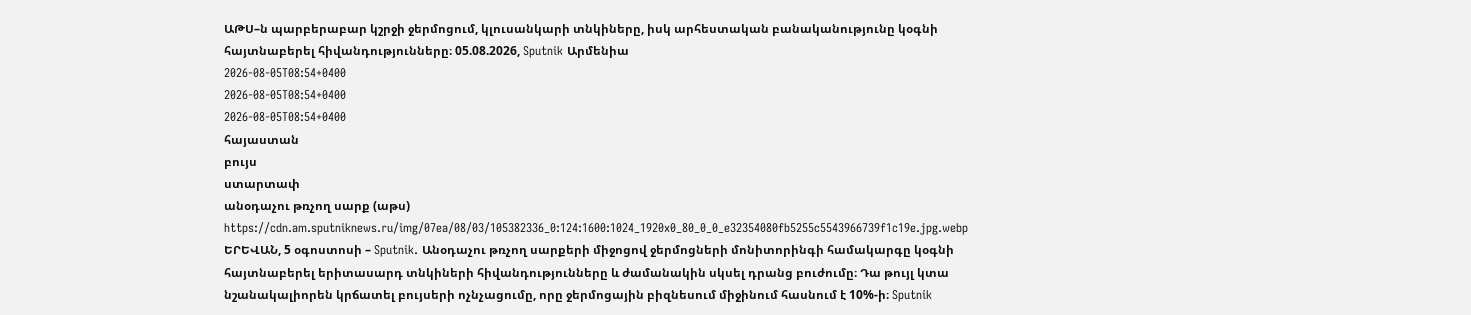ԱԹՍ–ն պարբերաբար կշրջի ջերմոցում, կլուսանկարի տնկիները, իսկ արհեստական բանականությունը կօգնի հայտնաբերել հիվանդությունները։ 05.08.2026, Sputnik Արմենիա
2026-08-05T08:54+0400
2026-08-05T08:54+0400
2026-08-05T08:54+0400
հայաստան
բույս
ստարտափ
անօդաչու թռչող սարք (աթս)
https://cdn.am.sputniknews.ru/img/07ea/08/03/105382336_0:124:1600:1024_1920x0_80_0_0_e32354080fb5255c5543966739f1c19e.jpg.webp
ԵՐԵՎԱՆ, 5 օգոստոսի – Sputnik. Անօդաչու թռչող սարքերի միջոցով ջերմոցների մոնիտորինգի համակարգը կօգնի հայտնաբերել երիտասարդ տնկիների հիվանդությունները և ժամանակին սկսել դրանց բուժումը։ Դա թույլ կտա նշանակալիորեն կրճատել բույսերի ոչնչացումը, որը ջերմոցային բիզնեսում միջինում հասնում է 10%-ի։ Sputnik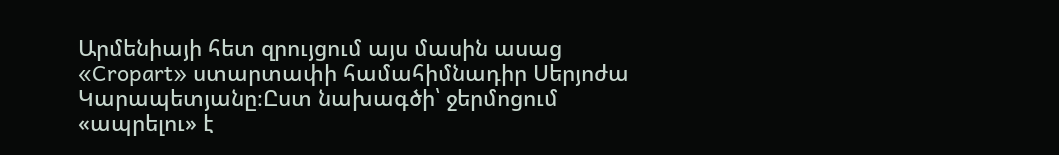Արմենիայի հետ զրույցում այս մասին ասաց «Cropart» ստարտափի համահիմնադիր Սերյոժա Կարապետյանը։Ըստ նախագծի՝ ջերմոցում «ապրելու» է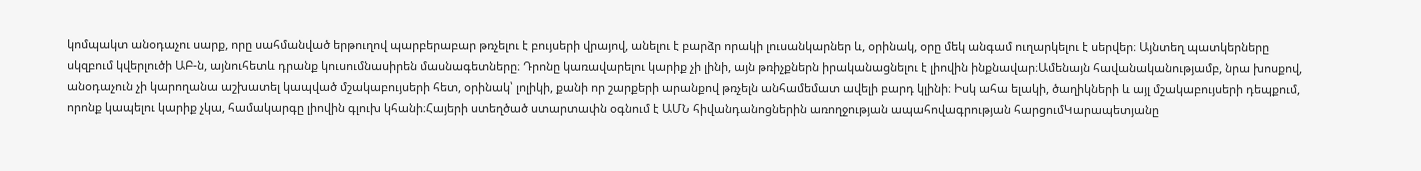կոմպակտ անօդաչու սարք, որը սահմանված երթուղով պարբերաբար թռչելու է բույսերի վրայով, անելու է բարձր որակի լուսանկարներ և, օրինակ, օրը մեկ անգամ ուղարկելու է սերվեր։ Այնտեղ պատկերները սկզբում կվերլուծի ԱԲ-ն, այնուհետև դրանք կուսումնասիրեն մասնագետները։ Դրոնը կառավարելու կարիք չի լինի, այն թռիչքներն իրականացնելու է լիովին ինքնավար։Ամենայն հավանականությամբ, նրա խոսքով, անօդաչուն չի կարողանա աշխատել կապված մշակաբույսերի հետ, օրինակ՝ լոլիկի, քանի որ շարքերի արանքով թռչելն անհամեմատ ավելի բարդ կլինի։ Իսկ ահա ելակի, ծաղիկների և այլ մշակաբույսերի դեպքում, որոնք կապելու կարիք չկա, համակարգը լիովին գլուխ կհանի։Հայերի ստեղծած ստարտափն օգնում է ԱՄՆ հիվանդանոցներին առողջության ապահովագրության հարցումԿարապետյանը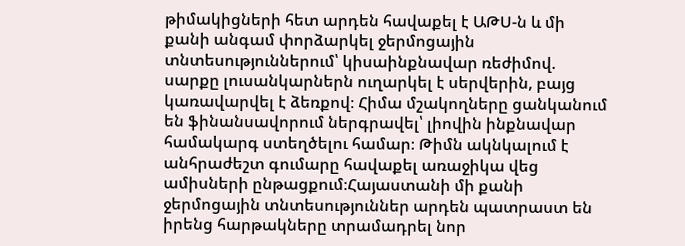թիմակիցների հետ արդեն հավաքել է ԱԹՍ-ն և մի քանի անգամ փորձարկել ջերմոցային տնտեսություններում՝ կիսաինքնավար ռեժիմով. սարքը լուսանկարներն ուղարկել է սերվերին, բայց կառավարվել է ձեռքով։ Հիմա մշակողները ցանկանում են ֆինանսավորում ներգրավել՝ լիովին ինքնավար համակարգ ստեղծելու համար։ Թիմն ակնկալում է անհրաժեշտ գումարը հավաքել առաջիկա վեց ամիսների ընթացքում։Հայաստանի մի քանի ջերմոցային տնտեսություններ արդեն պատրաստ են իրենց հարթակները տրամադրել նոր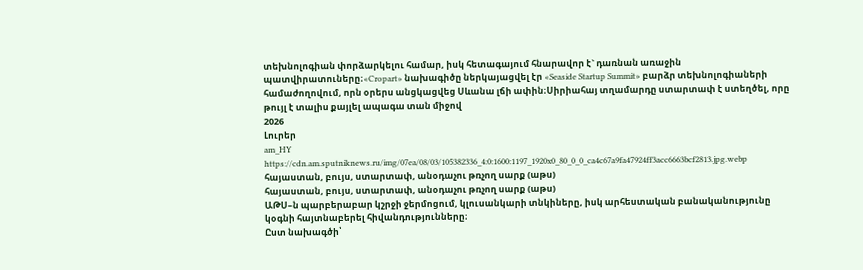տեխնոլոգիան փորձարկելու համար, իսկ հետագայում հնարավոր է` դառնան առաջին պատվիրատուները։«Cropart» նախագիծը ներկայացվել էր «Seaside Startup Summit» բարձր տեխնոլոգիաների համաժողովում, որն օրերս անցկացվեց Սևանա լճի ափին։Սիրիահայ տղամարդը ստարտափ է ստեղծել, որը թույլ է տալիս քայլել ապագա տան միջով
2026
Լուրեր
am_HY
https://cdn.am.sputniknews.ru/img/07ea/08/03/105382336_4:0:1600:1197_1920x0_80_0_0_ca4c67a9fa47924ff3acc6663bcf2813.jpg.webp
հայաստան, բույս, ստարտափ, անօդաչու թռչող սարք (աթս)
հայաստան, բույս, ստարտափ, անօդաչու թռչող սարք (աթս)
ԱԹՍ–ն պարբերաբար կշրջի ջերմոցում, կլուսանկարի տնկիները, իսկ արհեստական բանականությունը կօգնի հայտնաբերել հիվանդությունները։
Ըստ նախագծի՝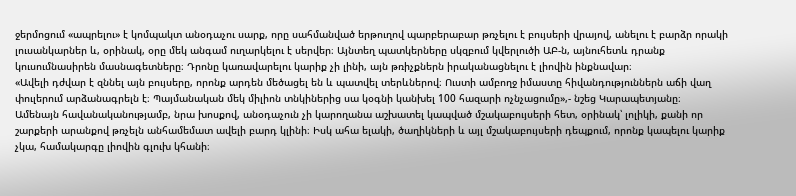ջերմոցում «ապրելու» է կոմպակտ անօդաչու սարք, որը սահմանված երթուղով պարբերաբար թռչելու է բույսերի վրայով, անելու է բարձր որակի լուսանկարներ և, օրինակ, օրը մեկ անգամ ուղարկելու է սերվեր։ Այնտեղ պատկերները սկզբում կվերլուծի ԱԲ-ն, այնուհետև դրանք կուսումնասիրեն մասնագետները։ Դրոնը կառավարելու կարիք չի լինի, այն թռիչքներն իրականացնելու է լիովին ինքնավար։
«Ավելի դժվար է զննել այն բույսերը, որոնք արդեն մեծացել են և պատվել տերևներով։ Ուստի ամբողջ իմաստը հիվանդություններն աճի վաղ փուլերում արձանագրելն է։ Պայմանական մեկ միլիոն տնկիներից սա կօգնի կանխել 100 հազարի ոչնչացումը»,- նշեց Կարապետյանը։
Ամենայն հավանականությամբ, նրա խոսքով, անօդաչուն չի կարողանա աշխատել կապված մշակաբույսերի հետ, օրինակ՝ լոլիկի, քանի որ շարքերի արանքով թռչելն անհամեմատ ավելի բարդ կլինի։ Իսկ ահա ելակի, ծաղիկների և այլ մշակաբույսերի դեպքում, որոնք կապելու կարիք չկա, համակարգը լիովին գլուխ կհանի։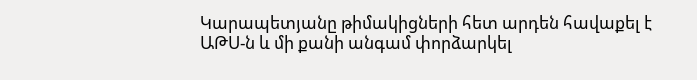Կարապետյանը թիմակիցների հետ արդեն հավաքել է ԱԹՍ-ն և մի քանի անգամ փորձարկել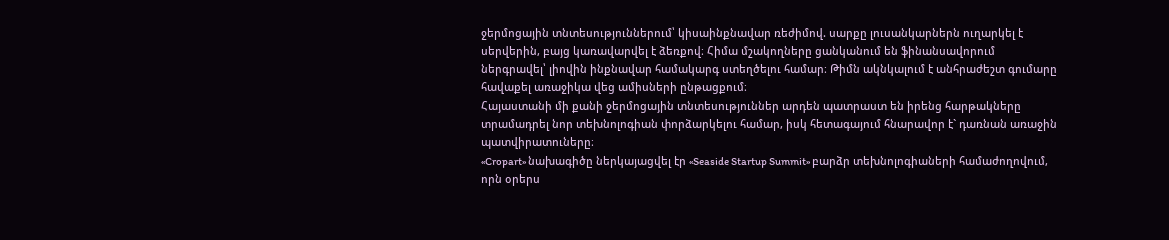ջերմոցային տնտեսություններում՝ կիսաինքնավար ռեժիմով. սարքը լուսանկարներն ուղարկել է սերվերին, բայց կառավարվել է ձեռքով։ Հիմա մշակողները ցանկանում են ֆինանսավորում ներգրավել՝ լիովին ինքնավար համակարգ ստեղծելու համար։ Թիմն ակնկալում է անհրաժեշտ գումարը հավաքել առաջիկա վեց ամիսների ընթացքում։
Հայաստանի մի քանի ջերմոցային տնտեսություններ արդեն պատրաստ են իրենց հարթակները տրամադրել նոր տեխնոլոգիան փորձարկելու համար, իսկ հետագայում հնարավոր է` դառնան առաջին պատվիրատուները։
«Cropart» նախագիծը ներկայացվել էր «Seaside Startup Summit» բարձր տեխնոլոգիաների համաժողովում, որն օրերս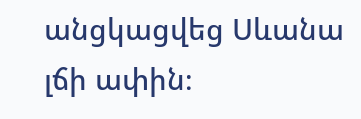անցկացվեց Սևանա լճի ափին։